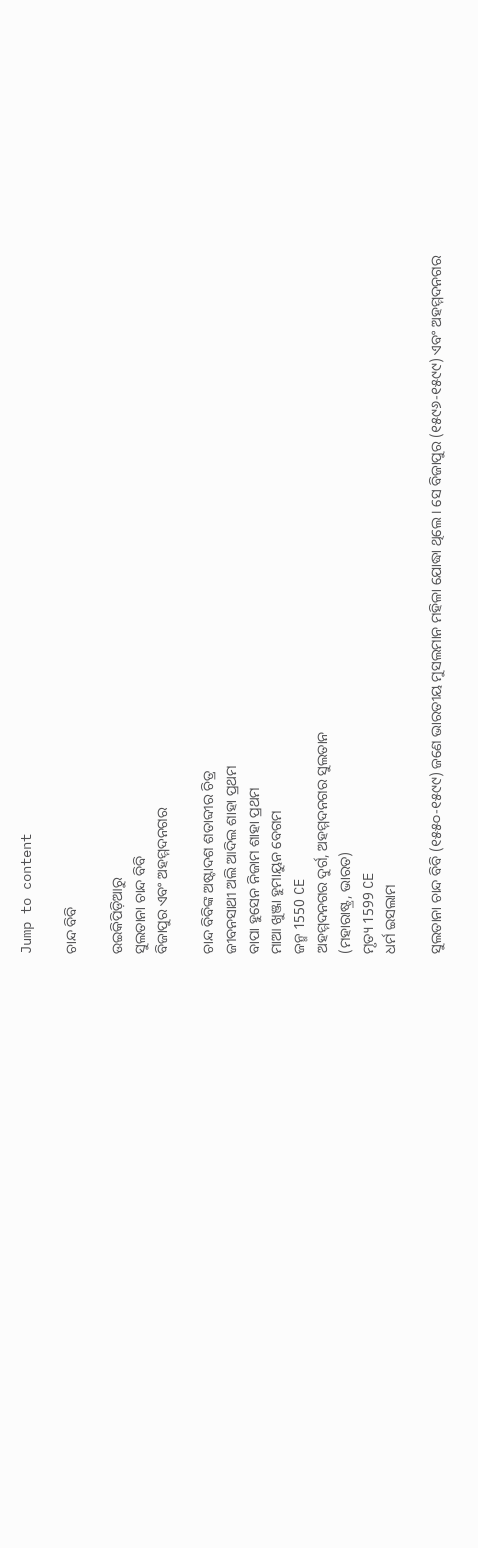Jump to content

ଚାନ୍ଦ ବିବି

ଉଇକିପିଡ଼ିଆ‌ରୁ
ସୁଲତାନା ଚାନ୍ଦ ବିବି
ବିଜାପୁର ଏବଂ ଅହମ୍ମଦନଗର

ଚାନ୍ଦ ବିବିଙ୍କ ଅଷ୍ଟାଦଶ ଶତାବ୍ଦୀର ଚିତ୍ର
ଜୀବନସାଥୀ ଅଲି ଆଦିଲ ଶାହା ପ୍ରଥମ
ବାପା ହୁସେନ ନିଜାମ ଶାହା ପ୍ରଥମ
ମାଆ ଖୁଞ୍ଜା ହୁମାୟୁନ ବେଗମ
ଜନ୍ମ 1550 CE
ଅହମ୍ମଦନଗର ଦୁର୍ଗ, ଅହମ୍ମଦନଗର ସୁଲତାନ
(ମହାରାଷ୍ଟ୍ର, ଭାରତ)
ମୃତ୍ୟ 1599 CE
ଧର୍ମ ଇସଲାମ

ସୁଲତାନା ଚାନ୍ଦ ବିବି (୧୫୫୦-୧୫୯୯) ଜଣେ ଭାରତୀୟ ମୁସଲମାନ ମହିଳା ଯୋଦ୍ଧା ଥିଲେ । ସେ ବିଜାପୁର (୧୫୯୬-୧୫୯୯) ଏବଂ ଅହମ୍ମଦନଗର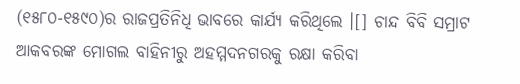(୧୫୮୦-୧୫୯୦)ର ରାଜପ୍ରତିନିଧି ଭାବରେ କାର୍ଯ୍ୟ କରିଥିଲେ ।[] ଚାନ୍ଦ ବିବି ସମ୍ରାଟ ଆକବରଙ୍କ ମୋଗଲ ବାହିନୀରୁ ଅହମ୍ମଦନଗରକୁ ରକ୍ଷା କରିବା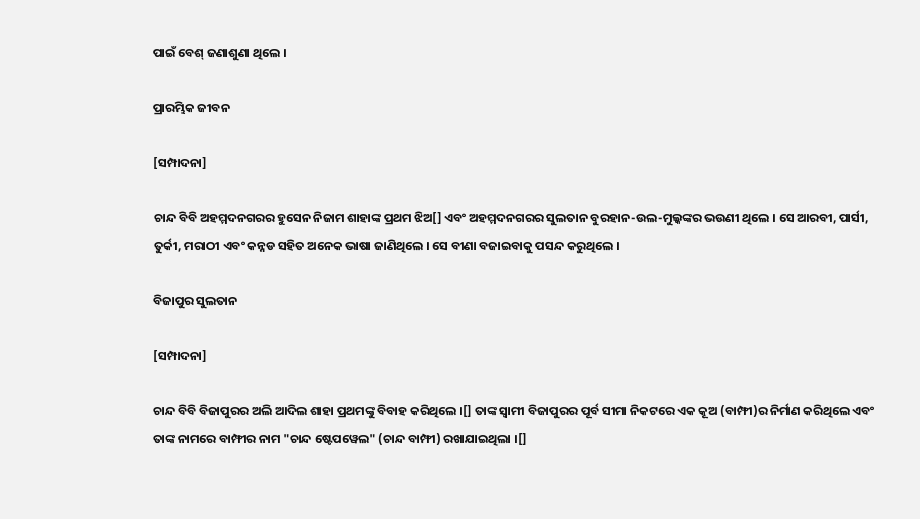ପାଇଁ ବେଶ୍ ଜଣାଶୁଣା ଥିଲେ ।

ପ୍ରାରମ୍ଭିକ ଜୀବନ

[ସମ୍ପାଦନା]

ଚାନ୍ଦ ବିବି ଅହମ୍ମଦନଗରର ହୁସେନ ନିଜାମ ଶାହାଙ୍କ ପ୍ରଥମ ଝିଅ[] ଏବଂ ଅହମ୍ମଦନଗରର ସୁଲତାନ ବୁରହାନ-ଉଲ-ମୁଲ୍କଙ୍କର ଭଉଣୀ ଥିଲେ । ସେ ଆରବୀ, ପାର୍ସୀ, ତୁର୍କୀ, ମରାଠୀ ଏବଂ କନ୍ନଡ ସହିତ ଅନେକ ଭାଷା ଜାଣିଥିଲେ । ସେ ବୀଣା ବଜାଇବାକୁ ପସନ୍ଦ କରୁଥିଲେ ।

ବିଜାପୁର ସୁଲତାନ

[ସମ୍ପାଦନା]

ଚାନ୍ଦ ବିବି ବିଜାପୁରର ଅଲି ଆଦିଲ ଶାହା ପ୍ରଥମଙ୍କୁ ବିବାହ କରିଥିଲେ ।[] ତାଙ୍କ ସ୍ୱାମୀ ବିଜାପୁରର ପୂର୍ବ ସୀମା ନିକଟରେ ଏକ କୂଅ (ବାମ୍ଫୀ)ର ନିର୍ମାଣ କରିଥିଲେ ଏବଂ ତାଙ୍କ ନାମରେ ବାମ୍ଫୀର ନାମ "ଚାନ୍ଦ ଷ୍ଟେପୱେଲ" (ଚାନ୍ଦ ବାମ୍ଫୀ) ରଖାଯାଇଥିଲା ।[]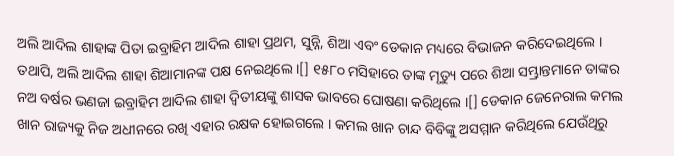ଅଲି ଆଦିଲ ଶାହାଙ୍କ ପିତା ଇବ୍ରାହିମ ଆଦିଲ ଶାହା ପ୍ରଥମ, ସୁନ୍ନି, ଶିଆ ଏବଂ ଡେକାନ ମଧ୍ୟରେ ବିଭାଜନ କରିଦେଇଥିଲେ । ତଥାପି, ଅଲି ଆଦିଲ ଶାହା ଶିଆମାନଙ୍କ ପକ୍ଷ ନେଇଥିଲେ ।[] ୧୫୮୦ ମସିହାରେ ତାଙ୍କ ମୃତ୍ୟୁ ପରେ ଶିଆ ସମ୍ଭ୍ରାନ୍ତମାନେ ତାଙ୍କର ନଅ ବର୍ଷର ଭଣଜା ଇବ୍ରାହିମ ଆଦିଲ ଶାହା ଦ୍ୱିତୀୟଙ୍କୁ ଶାସକ ଭାବରେ ଘୋଷଣା କରିଥିଲେ ।[] ଡେକାନ ଜେନେରାଲ କମଲ ଖାନ ରାଜ୍ୟକୁ ନିଜ ଅଧୀନରେ ରଖି ଏହାର ରକ୍ଷକ ହୋଇଗଲେ । କମଲ ଖାନ ଚାନ୍ଦ ବିବିଙ୍କୁ ଅସମ୍ମାନ କରିଥିଲେ ଯେଉଁଥିରୁ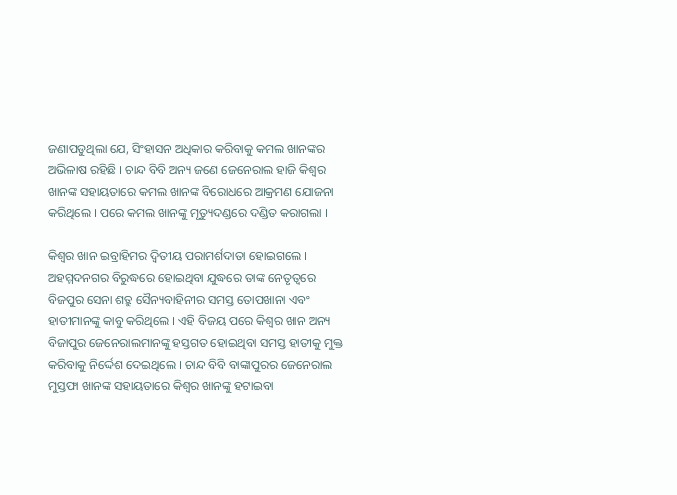ଜଣାପଡୁଥିଲା ଯେ, ସିଂହାସନ ଅଧିକାର କରିବାକୁ କମଲ ଖାନଙ୍କର ଅଭିଳାଷ ରହିଛି । ଚାନ୍ଦ ବିବି ଅନ୍ୟ ଜଣେ ଜେନେରାଲ ହାଜି କିଶ୍ୱର ଖାନଙ୍କ ସହାୟତାରେ କମଲ ଖାନଙ୍କ ବିରୋଧରେ ଆକ୍ରମଣ ଯୋଜନା କରିଥିଲେ । ପରେ କମଲ ଖାନଙ୍କୁ ମୃତ୍ୟୁଦଣ୍ଡରେ ଦଣ୍ଡିତ କରାଗଲା ।

କିଶ୍ୱର ଖାନ ଇବ୍ରାହିମର ଦ୍ୱିତୀୟ ପରାମର୍ଶଦାତା ହୋଇଗଲେ । ଅହମ୍ମଦନଗର ବିରୁଦ୍ଧରେ ହୋଇଥିବା ଯୁଦ୍ଧରେ ତାଙ୍କ ନେତୃତ୍ୱରେ ବିଜପୁର ସେନା ଶତ୍ରୁ ସୈନ୍ୟବାହିନୀର ସମସ୍ତ ତୋପଖାନା ଏବଂ ହାତୀମାନଙ୍କୁ କାବୁ କରିଥିଲେ । ଏହି ବିଜୟ ପରେ କିଶ୍ୱର ଖାନ ଅନ୍ୟ ବିଜାପୁର ଜେନେରାଲମାନଙ୍କୁ ହସ୍ତଗତ ହୋଇଥିବା ସମସ୍ତ ହାତୀକୁ ମୁକ୍ତ କରିବାକୁ ନିର୍ଦ୍ଦେଶ ଦେଇଥିଲେ । ଚାନ୍ଦ ବିବି ବାଙ୍କାପୁରର ଜେନେରାଲ ମୁସ୍ତଫା ଖାନଙ୍କ ସହାୟତାରେ କିଶ୍ୱର ଖାନଙ୍କୁ ହଟାଇବା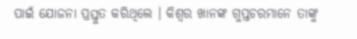ପାଇଁ ଯୋଜନା ପ୍ରସ୍ତୁତ କରିଥିଲେ । କିଶ୍ୱର ଖାନଙ୍କ ଗୁପ୍ତଚରମାନେ ତାଙ୍କୁ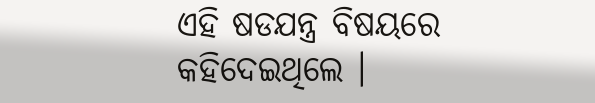ଏହି ଷଡଯନ୍ତ୍ର ବିଷୟରେ କହିଦେଇଥିଲେ ।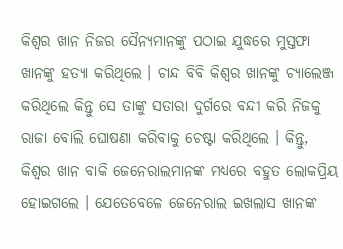କିଶ୍ୱର ଖାନ ନିଜର ସୈନ୍ୟମାନଙ୍କୁ ପଠାଇ ଯୁଦ୍ଧରେ ମୁସ୍ତଫା ଖାନଙ୍କୁ ହତ୍ୟା କରିଥିଲେ । ଚାନ୍ଦ ବିବି କିଶ୍ୱର ଖାନଙ୍କୁ ଚ୍ୟାଲେଞ୍ଜ କରିଥିଲେ କିନ୍ତୁ ସେ ତାଙ୍କୁ ସତାରା ଦୁର୍ଗରେ ବନ୍ଦୀ କରି ନିଜକୁ ରାଜା ବୋଲି ଘୋଷଣା କରିବାକୁ ଚେଷ୍ଟା କରିଥିଲେ । କିନ୍ତୁ, କିଶ୍ୱର ଖାନ ବାକି ଜେନେରାଲମାନଙ୍କ ମଧ୍ୟରେ ବହୁତ ଲୋକପ୍ରିୟ ହୋଇଗଲେ । ଯେତେବେଳେ ଜେନେରାଲ ଇଖଲାସ ଖାନଙ୍କ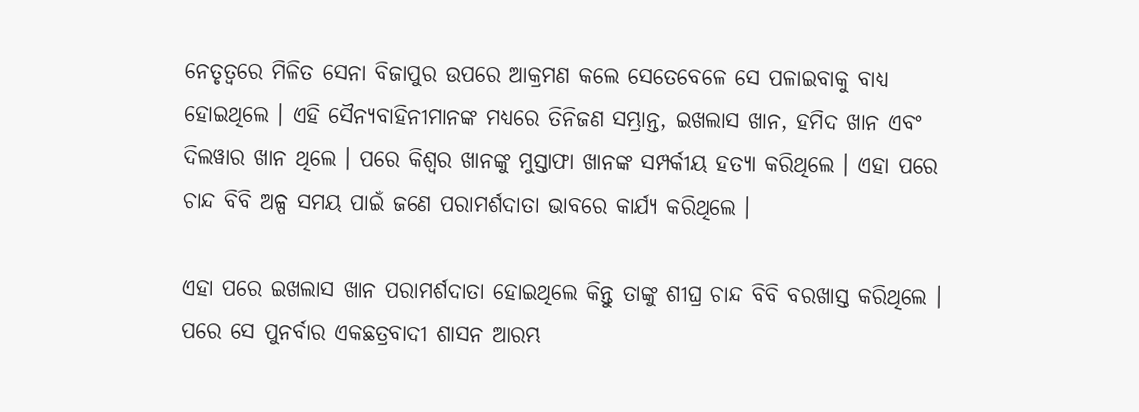ନେତୃତ୍ୱରେ ମିଳିତ ସେନା ବିଜାପୁର ଉପରେ ଆକ୍ରମଣ କଲେ ସେତେବେଳେ ସେ ପଳାଇବାକୁ ବାଧ୍ୟ ହୋଇଥିଲେ । ଏହି ସୈନ୍ୟବାହିନୀମାନଙ୍କ ମଧ୍ୟରେ ତିନିଜଣ ସମ୍ଭ୍ରାନ୍ତ, ଇଖଲାସ ଖାନ, ହମିଦ ଖାନ ଏବଂ ଦିଲୱାର ଖାନ ଥିଲେ । ପରେ କିଶ୍ୱର ଖାନଙ୍କୁ ମୁସ୍ତାଫା ଖାନଙ୍କ ସମ୍ପର୍କୀୟ ହତ୍ୟା କରିଥିଲେ । ଏହା ପରେ ଚାନ୍ଦ ବିବି ଅଳ୍ପ ସମୟ ପାଇଁ ଜଣେ ପରାମର୍ଶଦାତା ଭାବରେ କାର୍ଯ୍ୟ କରିଥିଲେ ।

ଏହା ପରେ ଇଖଲାସ ଖାନ ପରାମର୍ଶଦାତା ହୋଇଥିଲେ କିନ୍ତୁ ତାଙ୍କୁ ଶୀଘ୍ର ଚାନ୍ଦ ବିବି ବରଖାସ୍ତ କରିଥିଲେ । ପରେ ସେ ପୁନର୍ବାର ଏକଛତ୍ରବାଦୀ ଶାସନ ଆରମ୍ଭ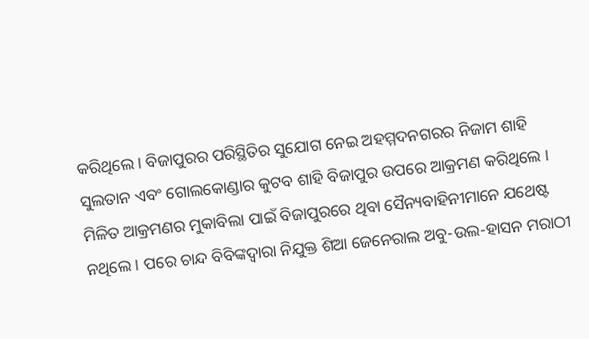କରିଥିଲେ । ବିଜାପୁରର ପରିସ୍ଥିତିର ସୁଯୋଗ ନେଇ ଅହମ୍ମଦନଗରର ନିଜାମ ଶାହି ସୁଲତାନ ଏବଂ ଗୋଲକୋଣ୍ଡାର କୁଟବ ଶାହି ବିଜାପୁର ଉପରେ ଆକ୍ରମଣ କରିଥିଲେ । ମିଳିତ ଆକ୍ରମଣର ମୁକାବିଲା ପାଇଁ ବିଜାପୁରରେ ଥିବା ସୈନ୍ୟବାହିନୀମାନେ ଯଥେଷ୍ଟ ନଥିଲେ । ପରେ ଚାନ୍ଦ ବିବିଙ୍କଦ୍ୱାରା ନିଯୁକ୍ତ ଶିଆ ଜେନେରାଲ ଅବୁ-ଉଲ-ହାସନ ମରାଠୀ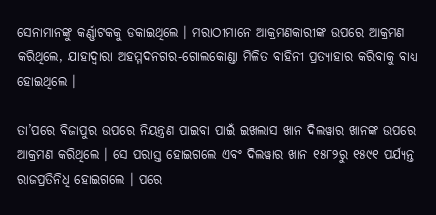ସେନାମାନଙ୍କୁ କର୍ଣ୍ଣାଟକକୁ ଡକାଇଥିଲେ । ମରାଠୀମାନେ ଆକ୍ରମଣକାରୀଙ୍କ ଉପରେ ଆକ୍ରମଣ କରିଥିଲେ, ଯାହାଦ୍ୱାରା ଅହମ୍ମଦନଗର-ଗୋଲକୋଣ୍ଡା ମିଳିତ ବାହିନୀ ପ୍ରତ୍ୟାହାର କରିବାକୁ ବାଧ୍ୟ ହୋଇଥିଲେ ।

ତା’ପରେ ବିଜାପୁର ଉପରେ ନିୟନ୍ତ୍ରଣ ପାଇବା ପାଇଁ ଇଖଲାସ ଖାନ ଦିଲୱାର ଖାନଙ୍କ ଉପରେ ଆକ୍ରମଣ କରିଥିଲେ । ସେ ପରାସ୍ତ ହୋଇଗଲେ ଏବଂ ଦିଲୱାର ଖାନ ୧୫୮୨ରୁ ୧୫୯୧ ପର୍ଯ୍ୟନ୍ତ ରାଜପ୍ରତିନିଧି ହୋଇଗଲେ । ପରେ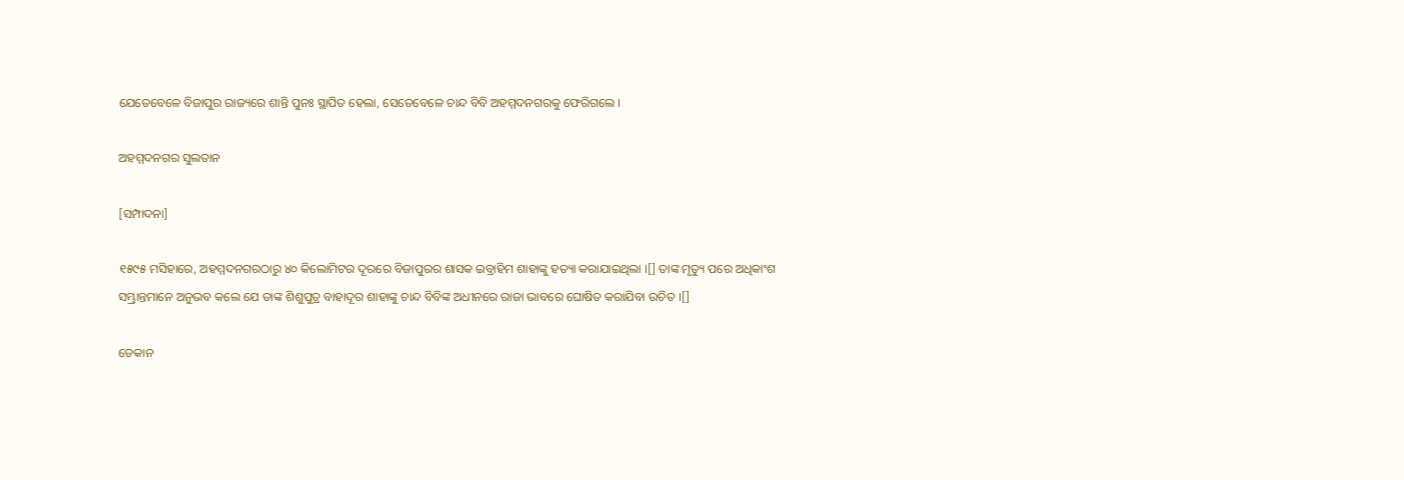ଯେତେବେଳେ ବିଜାପୁର ରାଜ୍ୟରେ ଶାନ୍ତି ପୁନଃ ସ୍ଥାପିତ ହେଲା, ସେତେବେଳେ ଚାନ୍ଦ ବିବି ଅହମ୍ମଦନଗରକୁ ଫେରିଗଲେ ।

ଅହମ୍ମଦନଗର ସୁଲତାନ

[ସମ୍ପାଦନା]

୧୫୯୫ ମସିହାରେ, ଅହମ୍ମଦନଗରଠାରୁ ୪୦ କିଲୋମିଟର ଦୂରରେ ବିଜାପୁରର ଶାସକ ଇବ୍ରାହିମ ଶାହାଙ୍କୁ ହତ୍ୟା କରାଯାଇଥିଲା ।[] ତାଙ୍କ ମୃତ୍ୟୁ ପରେ ଅଧିକାଂଶ ସମ୍ଭ୍ରାନ୍ତମାନେ ଅନୁଭବ କଲେ ଯେ ତାଙ୍କ ଶିଶୁପୁତ୍ର ବାହାଦୂର ଶାହାଙ୍କୁ ଚାନ୍ଦ ବିବିଙ୍କ ଅଧୀନରେ ରାଜା ଭାବରେ ଘୋଷିତ କରାଯିବା ଉଚିତ ।[]

ଡେକାନ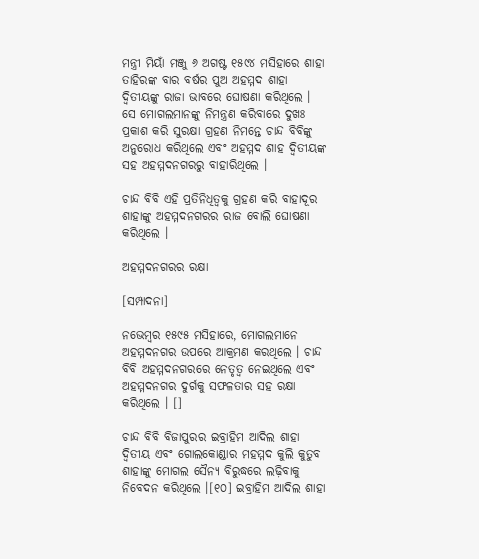ମନ୍ତ୍ରୀ ମିୟାଁ ମଞ୍ଜୁ ୬ ଅଗଷ୍ଟ ୧୫୯୪ ମସିହାରେ ଶାହା ତାହିରଙ୍କ ବାର ବର୍ଷର ପୁଅ ଅହମ୍ମଦ ଶାହା ଦ୍ୱିତୀୟଙ୍କୁ ରାଜା ଭାବରେ ଘୋଷଣା କରିଥିଲେ । ସେ ମୋଗଲମାନଙ୍କୁ ନିମନ୍ତ୍ରଣ କରିବାରେ ଦୁଖଃ ପ୍ରକାଶ କରି ସୁରକ୍ଷା ଗ୍ରହଣ ନିମନ୍ତେ ଚାନ୍ଦ ବିବିଙ୍କୁ ଅନୁରୋଧ କରିଥିଲେ ଏବଂ ଅହମ୍ମଦ ଶାହ ଦ୍ୱିତୀୟଙ୍କ ସହ ଅହମ୍ମଦନଗରରୁ ବାହାରିଥିଲେ ।

ଚାନ୍ଦ ବିବି ଏହି ପ୍ରତିନିଧିତ୍ୱକୁ ଗ୍ରହଣ କରି ବାହାଦୂର ଶାହାଙ୍କୁ ଅହମ୍ମଦନଗରର ରାଜ ବୋଲି ଘୋଷଣା କରିଥିଲେ ।

ଅହମ୍ମଦନଗରର ରକ୍ଷା

[ସମ୍ପାଦନା]

ନଭେମ୍ବର ୧୫୯୫ ମସିହାରେ, ମୋଗଲମାନେ ଅହମ୍ମଦନଗର ଉପରେ ଆକ୍ରମଣ କରଥିଲେ । ଚାନ୍ଦ ବିବି ଅହମ୍ମଦନଗରରେ ନେତୃତ୍ୱ ନେଇଥିଲେ ଏବଂ ଅହମ୍ମଦନଗର ଦୁର୍ଗକୁ ସଫଳତାର ସହ ରକ୍ଷା କରିଥିଲେ । []

ଚାନ୍ଦ ବିବି ବିଜାପୁରର ଇବ୍ରାହିମ ଆଦିଲ ଶାହା ଦ୍ୱିତୀୟ ଏବଂ ଗୋଲକୋଣ୍ଡାର ମହମ୍ମଦ କୁଲି କୁତୁବ ଶାହାଙ୍କୁ ମୋଗଲ ସୈନ୍ୟ ବିରୁଦ୍ଧରେ ଲଢ଼ିବାକୁ ନିବେଦନ କରିଥିଲେ ।[୧୦] ଇବ୍ରାହିମ ଆଦିଲ ଶାହା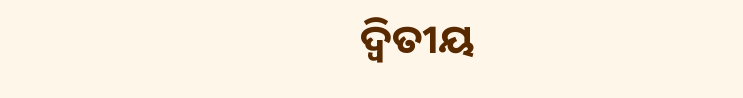ଦ୍ୱିତୀୟ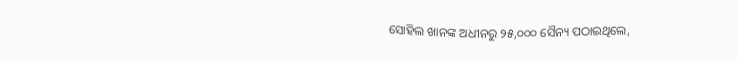ସୋହିଲ ଖାନଙ୍କ ଅଧୀନରୁ ୨୫,୦୦୦ ସୈନ୍ୟ ପଠାଇଥିଲେ,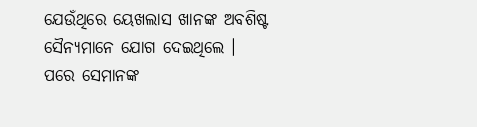ଯେଉଁଥିରେ ୟେଖଲାସ ଖାନଙ୍କ ଅବଶିଷ୍ଟ ସୈନ୍ୟମାନେ ଯୋଗ ଦେଇଥିଲେ । ପରେ ସେମାନଙ୍କ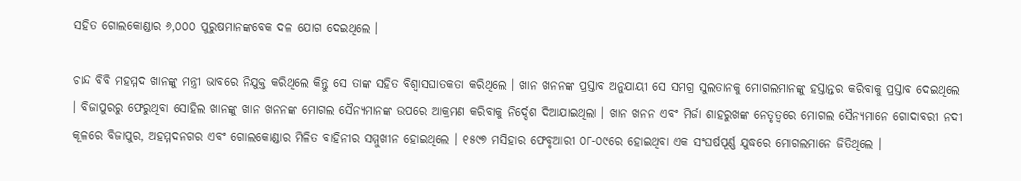ସହିତ ଗୋଲକୋଣ୍ଡାର ୬,୦୦୦ ପୁରୁଷମାନଙ୍କବେକ ଦଳ ଯୋଗ ଦେଇଥିଲେ ।

ଚାନ୍ଦ ବିବି ମହମ୍ମଦ ଖାନଙ୍କୁ ମନ୍ତ୍ରୀ ଭାବରେ ନିଯୁକ୍ତ କରିଥିଲେ କିନ୍ତୁ ସେ ତାଙ୍କ ସହିତ ବିଶ୍ୱାସଘାତକତା କରିଥିଲେ । ଖାନ ଖନନଙ୍କ ପ୍ରସ୍ତାବ ଅନୁଯାୟୀ ସେ ସମଗ୍ର ସୁଲତାନକୁ ମୋଗଲମାନଙ୍କୁ ହସ୍ତାନ୍ତର କରିବାକୁ ପ୍ରସ୍ତାବ ଦେଇଥିଲେ । ବିଜାପୁରରୁ ଫେରୁଥିବା ସୋହିଲ ଖାନଙ୍କୁ ଖାନ ଖନନଙ୍କ ମୋଗଲ ସୈନ୍ୟମାନଙ୍କ ଉପରେ ଆକ୍ରମଣ କରିବାକୁ ନିର୍ଦ୍ଦେଶ ଦିଆଯାଇଥିଲା । ଖାନ ଖନନ ଏବଂ ମିର୍ଜା ଶାହରୁଖଙ୍କ ନେତୃତ୍ୱରେ ମୋଗଲ ସୈନ୍ୟମାନେ ଗୋଦାବରୀ ନଦୀ କୂଳରେ ବିଜାପୁର, ଅହମ୍ମଦନଗର ଏବଂ ଗୋଲକୋଣ୍ଡାର ମିଳିତ ବାହିନୀର ସମ୍ମୁଖୀନ ହୋଇଥିଲେ । ୧୫୯୭ ମସିହାର ଫେବୃଆରୀ ୦୮-୦୯ରେ ହୋଇଥିବା ଏକ ସଂଘର୍ଷପୂର୍ଣ୍ଣ ଯୁଦ୍ଧରେ ମୋଗଲମାନେ ଜିତିଥିଲେ ।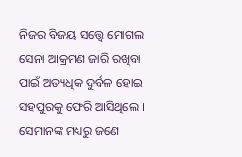ନିଜର ବିଜୟ ସତ୍ତ୍ୱେ ମୋଗଲ ସେନା ଆକ୍ରମଣ ଜାରି ରଖିବା ପାଇଁ ଅତ୍ୟଧିକ ଦୁର୍ବଳ ହୋଇ ସହପୁରକୁ ଫେରି ଆସିଥିଲେ । ସେମାନଙ୍କ ମଧ୍ୟରୁ ଜଣେ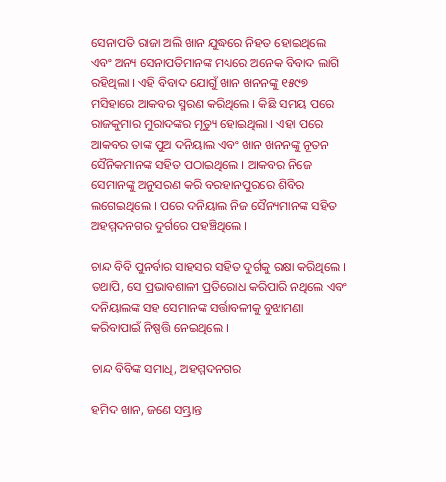ସେନାପତି ରାଜା ଅଲି ଖାନ ଯୁଦ୍ଧରେ ନିହତ ହୋଇଥିଲେ ଏବଂ ଅନ୍ୟ ସେନାପତିମାନଙ୍କ ମଧ୍ୟରେ ଅନେକ ବିବାଦ ଲାଗି ରହିଥିଲା । ଏହି ବିବାଦ ଯୋଗୁଁ ଖାନ ଖନନଙ୍କୁ ୧୫୯୭ ମସିହାରେ ଆକବର ସ୍ମରଣ କରିଥିଲେ । କିଛି ସମୟ ପରେ ରାଜକୁମାର ମୁରାଦଙ୍କର ମୃତ୍ୟୁ ହୋଇଥିଲା । ଏହା ପରେ ଆକବର ତାଙ୍କ ପୁଅ ଦନିୟାଲ ଏବଂ ଖାନ ଖନନଙ୍କୁ ନୂତନ ସୈନିକମାନଙ୍କ ସହିତ ପଠାଇଥିଲେ । ଆକବର ନିଜେ ସେମାନଙ୍କୁ ଅନୁସରଣ କରି ବରହାନପୁରରେ ଶିବିର ଲଗେଇଥିଲେ । ପରେ ଦନିୟାଲ ନିଜ ସୈନ୍ୟମାନଙ୍କ ସହିତ ଅହମ୍ମଦନଗର ଦୁର୍ଗରେ ପହଞ୍ଚିଥିଲେ ।

ଚାନ୍ଦ ବିବି ପୁନର୍ବାର ସାହସର ସହିତ ଦୁର୍ଗକୁ ରକ୍ଷା କରିଥିଲେ । ତଥାପି, ସେ ପ୍ରଭାବଶାଳୀ ପ୍ରତିରୋଧ କରିପାରି ନଥିଲେ ଏବଂ ଦନିୟାଲଙ୍କ ସହ ସେମାନଙ୍କ ସର୍ତ୍ତାବଳୀକୁ ବୁଝାମଣା କରିବାପାଇଁ ନିଷ୍ପତ୍ତି ନେଇଥିଲେ ।

ଚାନ୍ଦ ବିବିଙ୍କ ସମାଧି, ଅହମ୍ମଦନଗର

ହମିଦ ଖାନ, ଜଣେ ସମ୍ଭ୍ରାନ୍ତ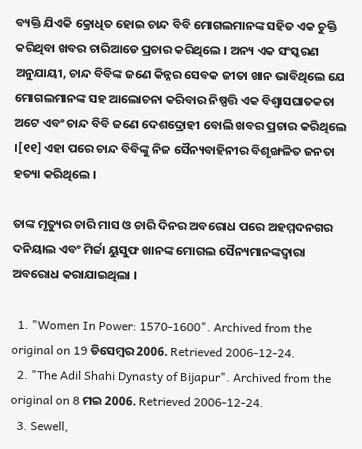ବ୍ୟକ୍ତି ଯିଏକି କ୍ରୋଧିତ ହୋଇ ଚାନ୍ଦ ବିବି ମୋଗଲମାନଙ୍କ ସହିତ ଏକ ଚୁକ୍ତି କରିଥିବା ଖବର ଚାରିଆଡେ ପ୍ରଚାର କରିଥିଲେ । ଅନ୍ୟ ଏକ ସଂସ୍କରଣ ଅନୁଯାୟୀ, ଚାନ୍ଦ ବିବିଙ୍କ ଜଣେ କିନ୍ନର ସେବକ ଜୀତା ଖାନ ଭାବିଥିଲେ ଯେ ମୋଗଲମାନଙ୍କ ସହ ଆଲୋଚନା କରିବାର ନିଷ୍ପତ୍ତି ଏକ ବିଶ୍ୱାସଘାତକତା ଅଟେ ଏବଂ ଚାନ୍ଦ ବିବି ଜଣେ ଦେଶଦ୍ରୋହୀ ବୋଲି ଖବର ପ୍ରଚାର କରିଥିଲେ ।[୧୧] ଏହା ପରେ ଚାନ୍ଦ ବିବିଙ୍କୁ ନିଜ ସୈନ୍ୟବାହିନୀର ବିଶୃଙ୍ଖଳିତ ଜନତା ହତ୍ୟା କରିଥିଲେ ।

ତାଙ୍କ ମୃତ୍ୟୁର ଚାରି ମାସ ଓ ଚାରି ଦିନର ଅବରୋଧ ପରେ ଅହମ୍ମଦନଗର ଦନିୟାଲ ଏବଂ ମିର୍ଜା ୟୁସୁଫ ଖାନଙ୍କ ମୋଗଲ ସୈନ୍ୟମାନଙ୍କଦ୍ୱାରା ଅବରୋଧ କରାଯାଇଥିଲା ।

  1. "Women In Power: 1570-1600". Archived from the original on 19 ଡିସେମ୍ବର 2006. Retrieved 2006-12-24.
  2. "The Adil Shahi Dynasty of Bijapur". Archived from the original on 8 ମଇ 2006. Retrieved 2006-12-24.
  3. Sewell,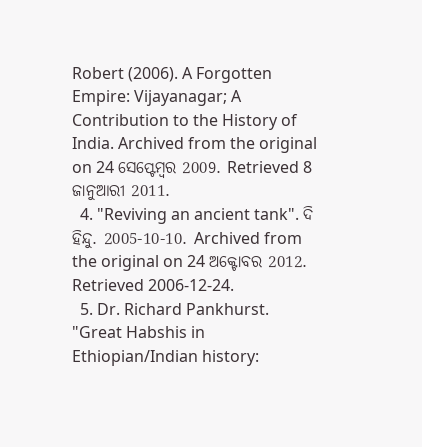Robert (2006). A Forgotten Empire: Vijayanagar; A Contribution to the History of India. Archived from the original on 24 ସେପ୍ଟେମ୍ବର 2009. Retrieved 8 ଜାନୁଆରୀ 2011.
  4. "Reviving an ancient tank". ଦି ହିନ୍ଦୁ. 2005-10-10. Archived from the original on 24 ଅକ୍ଟୋବର 2012. Retrieved 2006-12-24.
  5. Dr. Richard Pankhurst. "Great Habshis in Ethiopian/Indian history: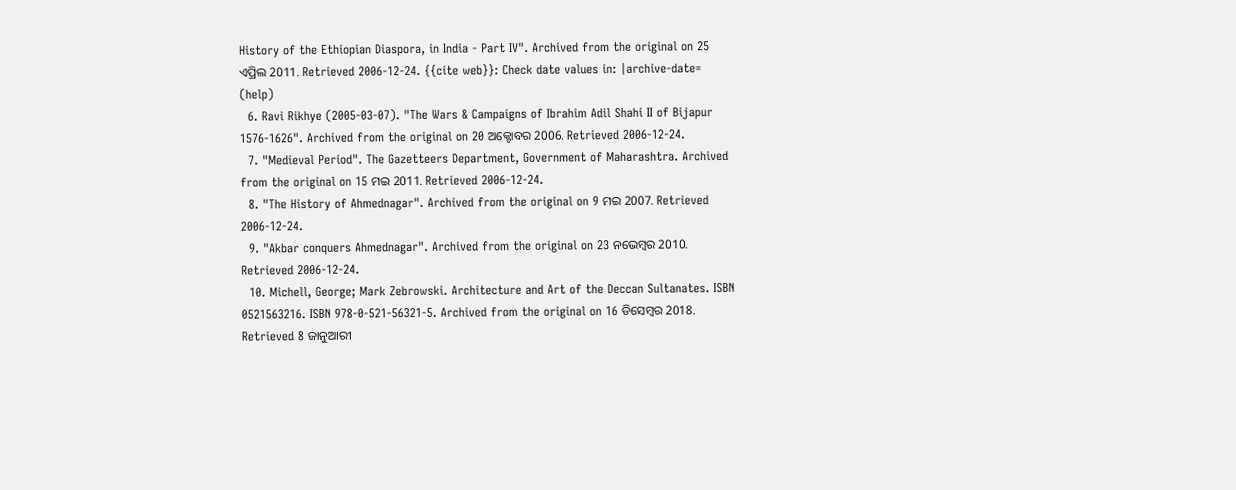History of the Ethiopian Diaspora, in India - Part IV". Archived from the original on 25 ଏପ୍ରିଲ 2011. Retrieved 2006-12-24. {{cite web}}: Check date values in: |archive-date= (help)
  6. Ravi Rikhye (2005-03-07). "The Wars & Campaigns of Ibrahim Adil Shahi II of Bijapur 1576-1626". Archived from the original on 20 ଅକ୍ଟୋବର 2006. Retrieved 2006-12-24.
  7. "Medieval Period". The Gazetteers Department, Government of Maharashtra. Archived from the original on 15 ମଇ 2011. Retrieved 2006-12-24.
  8. "The History of Ahmednagar". Archived from the original on 9 ମଇ 2007. Retrieved 2006-12-24.
  9. "Akbar conquers Ahmednagar". Archived from the original on 23 ନଭେମ୍ବର 2010. Retrieved 2006-12-24.
  10. Michell, George; Mark Zebrowski. Architecture and Art of the Deccan Sultanates. ISBN 0521563216. ISBN 978-0-521-56321-5. Archived from the original on 16 ଡିସେମ୍ବର 2018. Retrieved 8 ଜାନୁଆରୀ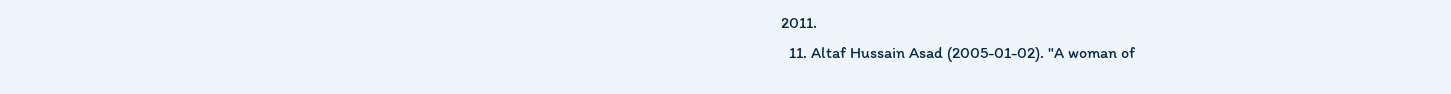2011.
  11. Altaf Hussain Asad (2005-01-02). "A woman of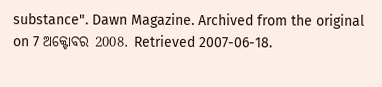substance". Dawn Magazine. Archived from the original on 7 ଅକ୍ଟୋବର 2008. Retrieved 2007-06-18.